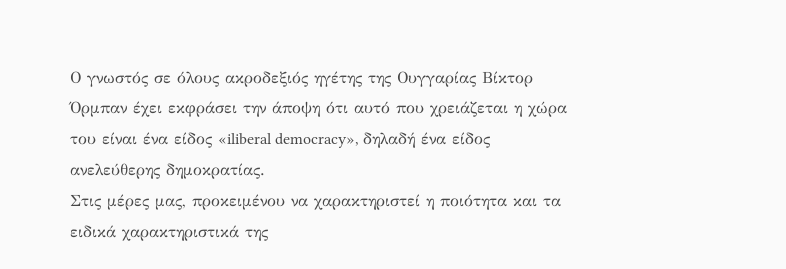Ο γνωστός σε όλους ακροδεξιός ηγέτης της Ουγγαρίας Βίκτορ Όρμπαν έχει εκφράσει την άποψη ότι αυτό που χρειάζεται η χώρα του είναι ένα είδος «iliberal democracy», δηλαδή ένα είδος ανελεύθερης δημοκρατίας.
Στις μέρες μας, προκειμένου να χαρακτηριστεί η ποιότητα και τα ειδικά χαρακτηριστικά της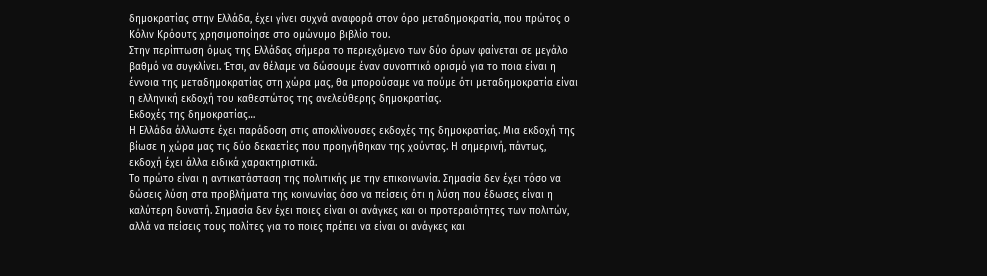δημοκρατίας στην Ελλάδα, έχει γίνει συχνά αναφορά στον όρο μεταδημοκρατία, που πρώτος ο Κόλιν Κρόουτς χρησιμοποίησε στο ομώνυμο βιβλίο του.
Στην περίπτωση όμως της Ελλάδας σήμερα το περιεχόμενο των δύο όρων φαίνεται σε μεγάλο βαθμό να συγκλίνει. Έτσι, αν θέλαμε να δώσουμε έναν συνοπτικό ορισμό για το ποια είναι η έννοια της μεταδημοκρατίας στη χώρα μας, θα μπορούσαμε να πούμε ότι μεταδημοκρατία είναι η ελληνική εκδοχή του καθεστώτος της ανελεύθερης δημοκρατίας.
Εκδοχές της δημοκρατίας…
Η Ελλάδα άλλωστε έχει παράδοση στις αποκλίνουσες εκδοχές της δημοκρατίας. Μια εκδοχή της βίωσε η χώρα μας τις δύο δεκαετίες που προηγήθηκαν της χούντας. Η σημερινή, πάντως, εκδοχή έχει άλλα ειδικά χαρακτηριστικά.
Το πρώτο είναι η αντικατάσταση της πολιτικής με την επικοινωνία. Σημασία δεν έχει τόσο να δώσεις λύση στα προβλήματα της κοινωνίας όσο να πείσεις ότι η λύση που έδωσες είναι η καλύτερη δυνατή. Σημασία δεν έχει ποιες είναι οι ανάγκες και οι προτεραιότητες των πολιτών, αλλά να πείσεις τους πολίτες για το ποιες πρέπει να είναι οι ανάγκες και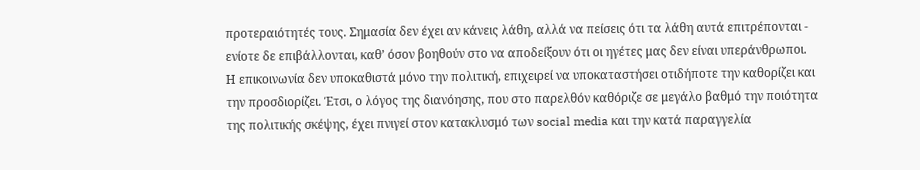προτεραιότητές τους. Σημασία δεν έχει αν κάνεις λάθη, αλλά να πείσεις ότι τα λάθη αυτά επιτρέπονται - ενίοτε δε επιβάλλονται, καθ’ όσον βοηθούν στο να αποδείξουν ότι οι ηγέτες μας δεν είναι υπεράνθρωποι.
Η επικοινωνία δεν υποκαθιστά μόνο την πολιτική, επιχειρεί να υποκαταστήσει οτιδήποτε την καθορίζει και την προσδιορίζει. Έτσι, ο λόγος της διανόησης, που στο παρελθόν καθόριζε σε μεγάλο βαθμό την ποιότητα της πολιτικής σκέψης, έχει πνιγεί στον κατακλυσμό των social media και την κατά παραγγελία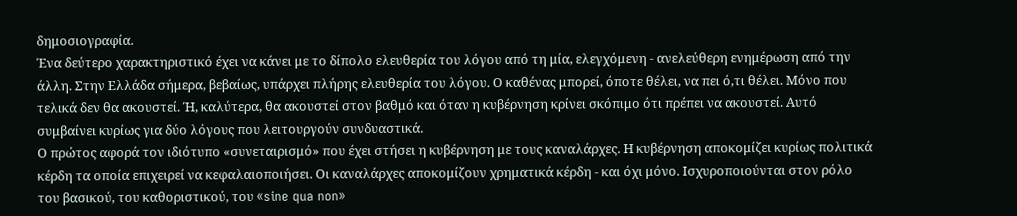δημοσιογραφία.
Ένα δεύτερο χαρακτηριστικό έχει να κάνει με το δίπολο ελευθερία του λόγου από τη μία, ελεγχόμενη - ανελεύθερη ενημέρωση από την άλλη. Στην Ελλάδα σήμερα, βεβαίως, υπάρχει πλήρης ελευθερία του λόγου. Ο καθένας μπορεί, όποτε θέλει, να πει ό,τι θέλει. Μόνο που τελικά δεν θα ακουστεί. Ή, καλύτερα, θα ακουστεί στον βαθμό και όταν η κυβέρνηση κρίνει σκόπιμο ότι πρέπει να ακουστεί. Αυτό συμβαίνει κυρίως για δύο λόγους που λειτουργούν συνδυαστικά.
Ο πρώτος αφορά τον ιδιότυπο «συνεταιρισμό» που έχει στήσει η κυβέρνηση με τους καναλάρχες. Η κυβέρνηση αποκομίζει κυρίως πολιτικά κέρδη τα οποία επιχειρεί να κεφαλαιοποιήσει. Οι καναλάρχες αποκομίζουν χρηματικά κέρδη - και όχι μόνο. Ισχυροποιούνται στον ρόλο του βασικού, του καθοριστικού, του «sine qua non»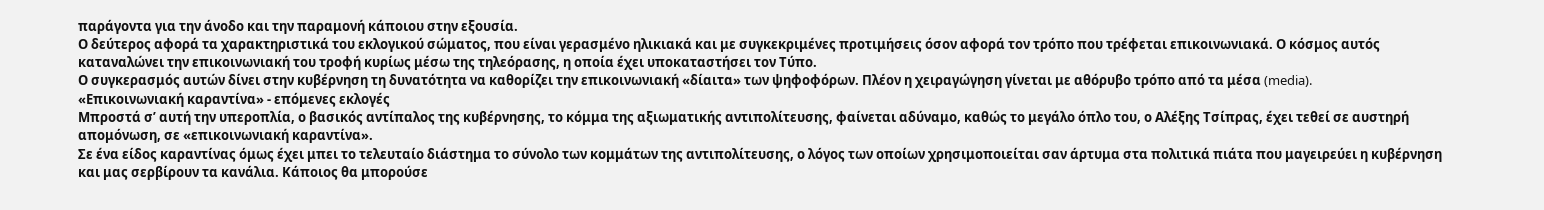παράγοντα για την άνοδο και την παραμονή κάποιου στην εξουσία.
Ο δεύτερος αφορά τα χαρακτηριστικά του εκλογικού σώματος, που είναι γερασμένο ηλικιακά και με συγκεκριμένες προτιμήσεις όσον αφορά τον τρόπο που τρέφεται επικοινωνιακά. Ο κόσμος αυτός καταναλώνει την επικοινωνιακή του τροφή κυρίως μέσω της τηλεόρασης, η οποία έχει υποκαταστήσει τον Τύπο.
Ο συγκερασμός αυτών δίνει στην κυβέρνηση τη δυνατότητα να καθορίζει την επικοινωνιακή «δίαιτα» των ψηφοφόρων. Πλέον η χειραγώγηση γίνεται με αθόρυβο τρόπο από τα μέσα (media).
«Επικοινωνιακή καραντίνα» - επόμενες εκλογές
Μπροστά σ’ αυτή την υπεροπλία, ο βασικός αντίπαλος της κυβέρνησης, το κόμμα της αξιωματικής αντιπολίτευσης, φαίνεται αδύναμο, καθώς το μεγάλο όπλο του, ο Αλέξης Τσίπρας, έχει τεθεί σε αυστηρή απομόνωση, σε «επικοινωνιακή καραντίνα».
Σε ένα είδος καραντίνας όμως έχει μπει το τελευταίο διάστημα το σύνολο των κομμάτων της αντιπολίτευσης, ο λόγος των οποίων χρησιμοποιείται σαν άρτυμα στα πολιτικά πιάτα που μαγειρεύει η κυβέρνηση και μας σερβίρουν τα κανάλια. Κάποιος θα μπορούσε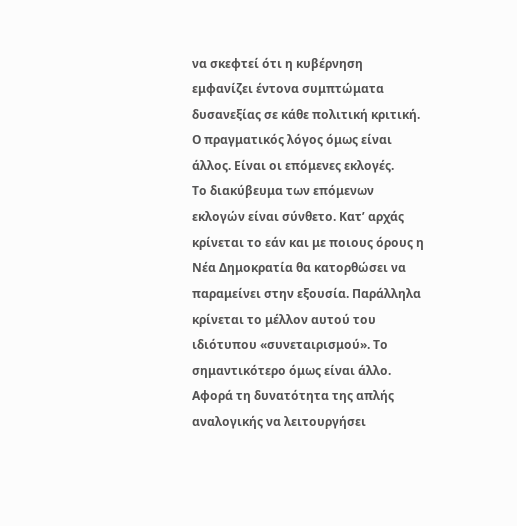να σκεφτεί ότι η κυβέρνηση εμφανίζει έντονα συμπτώματα δυσανεξίας σε κάθε πολιτική κριτική. Ο πραγματικός λόγος όμως είναι άλλος. Είναι οι επόμενες εκλογές.
Το διακύβευμα των επόμενων εκλογών είναι σύνθετο. Κατ’ αρχάς κρίνεται το εάν και με ποιους όρους η Νέα Δημοκρατία θα κατορθώσει να παραμείνει στην εξουσία. Παράλληλα κρίνεται το μέλλον αυτού του ιδιότυπου «συνεταιρισμού». Το σημαντικότερο όμως είναι άλλο. Αφορά τη δυνατότητα της απλής αναλογικής να λειτουργήσει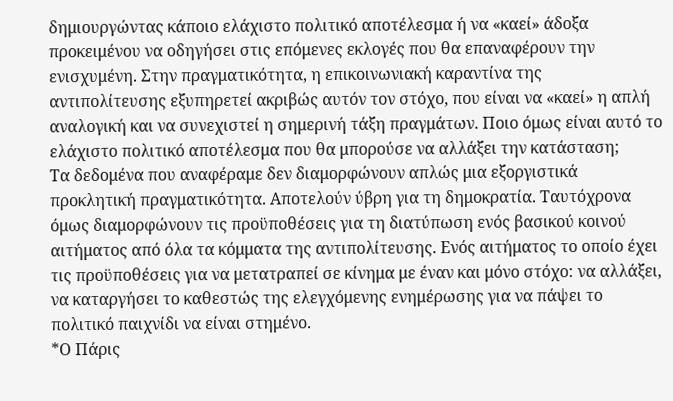δημιουργώντας κάποιο ελάχιστο πολιτικό αποτέλεσμα ή να «καεί» άδοξα προκειμένου να οδηγήσει στις επόμενες εκλογές που θα επαναφέρουν την ενισχυμένη. Στην πραγματικότητα, η επικοινωνιακή καραντίνα της αντιπολίτευσης εξυπηρετεί ακριβώς αυτόν τον στόχο, που είναι να «καεί» η απλή αναλογική και να συνεχιστεί η σημερινή τάξη πραγμάτων. Ποιο όμως είναι αυτό το ελάχιστο πολιτικό αποτέλεσμα που θα μπορούσε να αλλάξει την κατάσταση;
Τα δεδομένα που αναφέραμε δεν διαμορφώνουν απλώς μια εξοργιστικά προκλητική πραγματικότητα. Αποτελούν ύβρη για τη δημοκρατία. Ταυτόχρονα όμως διαμορφώνουν τις προϋποθέσεις για τη διατύπωση ενός βασικού κοινού αιτήματος από όλα τα κόμματα της αντιπολίτευσης. Ενός αιτήματος το οποίο έχει τις προϋποθέσεις για να μετατραπεί σε κίνημα με έναν και μόνο στόχο: να αλλάξει, να καταργήσει το καθεστώς της ελεγχόμενης ενημέρωσης για να πάψει το πολιτικό παιχνίδι να είναι στημένο.
*Ο Πάρις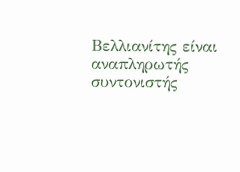Βελλιανίτης είναι αναπληρωτής συντονιστής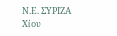Ν.Ε. ΣΥΡΙΖΑ Χίου